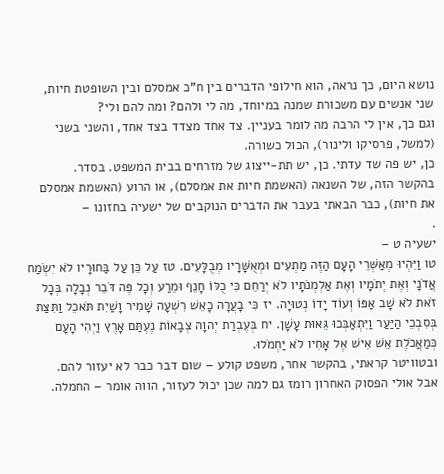נושא היום, כך נראה, הוא חילופי הדברים בין ח"כ אמסלם ובין השופטת חיות, שני אנשים עם משכורת שמנה במיוחד, מה לי ולהם? ומה להם ולי?
וגם כך, אין לי הרבה מה לומר בעניין. צד אחד מצדד בצד אחד, והשני בשני (למשל, פרסיקו ולינור), הכול כשורה.
כן, יש פה שד עדתי. כן, יש תת-ייצוג של מזרחים בבית המשפט. בסדר.
בהקשר הזה, של השנאה (האשמת חיות את אמסלם), או הרוע (האשמת אמסלם את חיות), כבר הבאתי בעבר את הדברים הנוקבים של ישעיה בחזונו –
.
ישעיה ט –
טו וַיִּהְיוּ מְאַשְּׁרֵי הָעָם הַזֶּה מַתְעִים וּמְאֻשָּׁרָיו מְבֻלָּעִים. טז עַל כֵּן עַל בַּחוּרָיו לֹא יִשְׂמַח אֲדֹנָי וְאֶת יְתֹמָיו וְאֶת אַלְמְנֹתָיו לֹא יְרַחֵם כִּי כֻלּוֹ חָנֵף וּמֵרַע וְכָל פֶּה דֹּבֵר נְבָלָה בְּכָל זֹאת לֹא שָׁב אַפּוֹ וְעוֹד יָדוֹ נְטוּיָה. יז כִּי בָעֲרָה כָאֵשׁ רִשְׁעָה שָׁמִיר וָשַׁיִת תֹּאכֵל וַתִּצַּת בְּסִבְכֵי הַיַּעַר וַיִּתְאַבְּכוּ גֵּאוּת עָשָׁן. יח בְּעֶבְרַת יְהוָה צְבָאוֹת נֶעְתַּם אָרֶץ וַיְהִי הָעָם כְּמַאֲכֹלֶת אֵשׁ אִישׁ אֶל אָחִיו לֹא יַחְמֹלוּ.
ובטוויטר קראתי, בהקשר אחר, משפט קולע – שום דבר כבר לא יעזור להם.
אבל אולי הפסוק האחרון רומז גם למה שכן יכול לעזור, הווה אומר – החמלה.